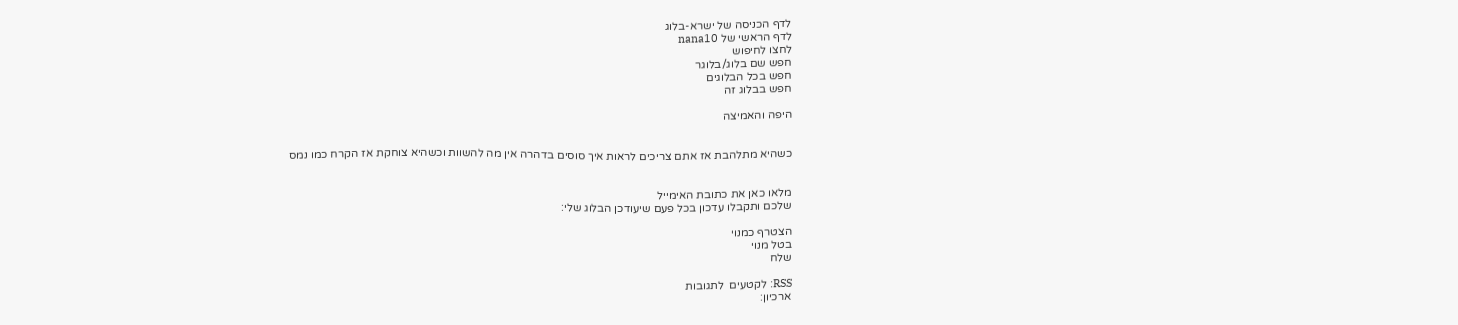לדף הכניסה של ישרא-בלוג
לדף הראשי של nana10
לחצו לחיפוש
חפש שם בלוג/בלוגר
חפש בכל הבלוגים
חפש בבלוג זה

היפה והאמיצה


כשהיא מתלהבת אז אתם צריכים לראות איך סוסים בדהרה אין מה להשוות וכשהיא צוחקת אז הקרח כמו נמס


מלאו כאן את כתובת האימייל
שלכם ותקבלו עדכון בכל פעם שיעודכן הבלוג שלי:

הצטרף כמנוי
בטל מנוי
שלח

RSS: לקטעים  לתגובות
ארכיון: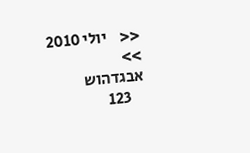<<    יולי 2010    >>
אבגדהוש
    123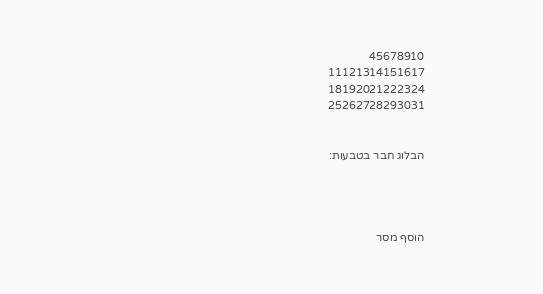45678910
11121314151617
18192021222324
25262728293031


הבלוג חבר בטבעות:




הוסף מסר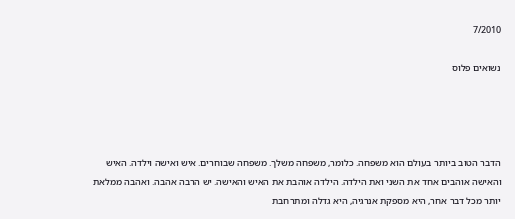7/2010

נשואים פלוס




הדבר הטוב ביותר בעולם הוא משפחה. כלומר, משפחה משלך. משפחה שבוחרים. איש ואישה וילדה. האיש והאישה אוהבים אחד את השני ואת הילדה. הילדה אוהבת את האיש והאישה. יש הרבה אהבה. ואהבה ממלאת יותר מכל דבר אחר, היא מספקת אנרגיה, היא גדלה ומתרחבת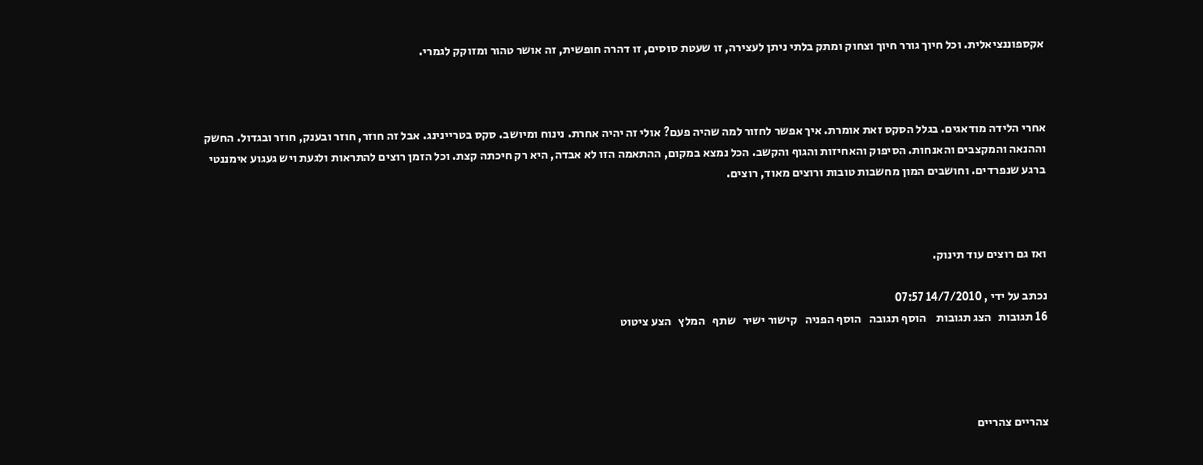אקספוננציאלית. וכל חיוך גורר חיוך וצחוק ומתק בלתי ניתן לעצירה, זו שעטת סוסים, זו דהרה חופשית, זה אושר טהור ומזוקק לגמרי.



אחרי הלידה מודאגים. בגלל הסקס זאת אומרת. איך אפשר לחזור למה שהיה פעם? אולי זה יהיה אחרת. נינוח ומיושב. סקס בטריינינג. אבל זה חוזר, חוזר ובענק, חוזר ובגדול. החשק וההנאה והמקצבים והאנחות. הסיפוק והאחיזות והגוף והקשב. הכל נמצא במקום, ההתאמה הזו לא אבדה, היא רק חיכתה קצת. וכל הזמן רוצים להתראות ולגעת ויש געגוע אימננטי ברגע שנפרדים. וחושבים המון מחשבות טובות ורוצים מאוד, רוצים.



ואז גם רוצים עוד תינוק.

נכתב על ידי , 14/7/2010 07:57
16 תגובות   הצג תגובות    הוסף תגובה   הוסף הפניה   קישור ישיר   שתף   המלץ   הצע ציטוט




צהריים צהריים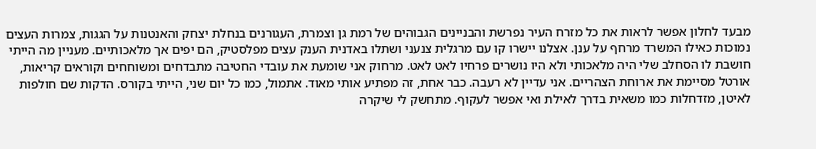מבעד לחלון אפשר לראות את כל מזרח העיר נפרשת והבניינים הגבוהים של רמת גן וצמרת, העגורנים בנחלת יצחק והאנטנות על הגגות, צמרות העצים נמוכות כאילו המשרד מרחף על ענן. אצלנו יישרו קו עם מרגלית צנעני ושתלו באדנית הענק עצים מפלסטיק, הם יפים אך מלאכותיים. מעניין מה הייתי חושבת לו הסחלב שלי היה מלאכותי ולא היו נושרים פרחיו לאט לאט. מרחוק אני שומעת את עובדי החטיבה מתבדחים ומשוחחים וקוראים קריאות, אורטל מסיימת את ארוחת הצהריים. אני עדיין לא רעבה. כבר אחת, זה מפתיע אותי מאוד. אתמול, כמו כל יום שני, הייתי בקורס. הדקות שם חולפות לאיטן, מזדחלות כמו משאית בדרך לאילת ואי אפשר לעקוף. מתחשק לי שיקרה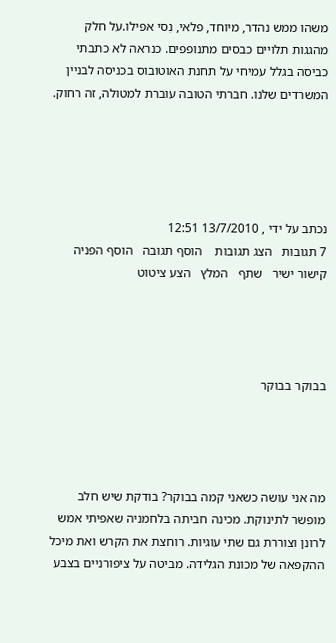משהו ממש נהדר, מיוחד, פלאי, נִסי אפילו.על חלק מהגגות תלויים כבסים מתנופפים. כנראה לא כתבתי כביסה בגלל עמיחי על תחנת האוטובוס בכניסה לבניין המשרדים שלנו. חברתי הטובה עוברת למטולה, זה רחוק.





נכתב על ידי , 13/7/2010 12:51
7 תגובות   הצג תגובות    הוסף תגובה   הוסף הפניה   קישור ישיר   שתף   המלץ   הצע ציטוט




בבוקר בבוקר




מה אני עושה כשאני קמה בבוקר? בודקת שיש חלב מופשר לתינוקת. מכינה חביתה בלחמניה שאפיתי אמש לרונן וצוררת גם שתי עוגיות. רוחצת את הקרש ואת מיכל ההקפאה של מכונת הגלידה. מביטה על ציפורניים בצבע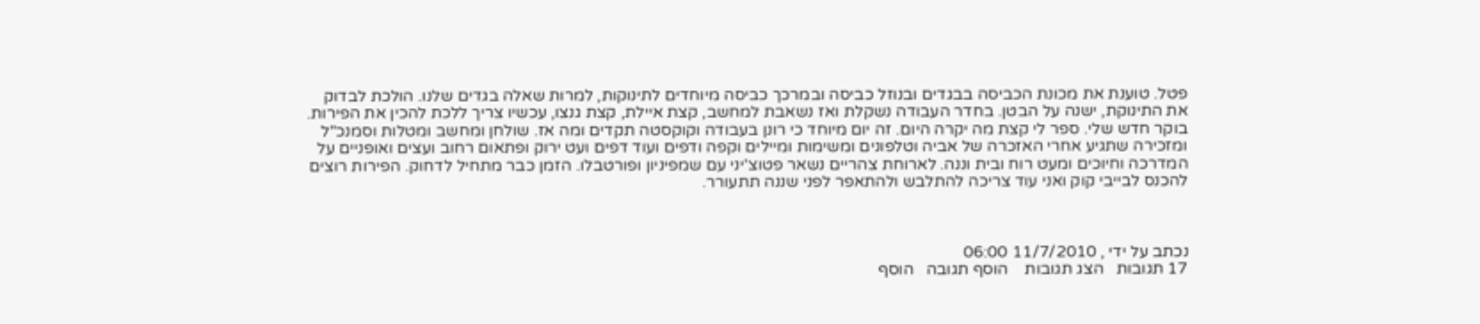פטל. טוענת את מכונת הכביסה בבגדים ובנוזל כביסה ובמרכך כביסה מיוחדים לתינוקות, למרות שאלה בגדים שלנו. הולכת לבדוק את התינוקת, ישנה על הבטן. בחדר העבודה נשקלת ואז נשאבת למחשב, קצת איילת, קצת גנצו, עכשיו צריך ללכת להכין את הפירות. בוקר חדש שלי. ספר לי קצת מה יקרה היום. זה יום מיוחד כי רונן בעבודה וקוקסטה תקדים ומה אז. שולחן ומחשב ומטלות וסמנכ"ל ומזכירה שתגיע אחרי האזכרה של אביה וטלפונים ומשימות ומיילים וקפה ודפים ועוד דפים ועט ירוק ופתאום רחוב ועצים ואופניים על המדרכה וחיוכים ומעט רוח ובית וננה. לארוחת צהריים נשאר פטוצ'יני עם שמפיניון ופורטבלו. הזמן כבר מתחיל לדחוק. הפירות רוצים להכנס לבייבי קוק ואני עוד צריכה להתלבש ולהתאפר לפני שננה תתעורר.



נכתב על ידי , 11/7/2010 06:00
17 תגובות   הצג תגובות    הוסף תגובה   הוסף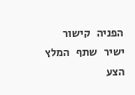הפניה   קישור ישיר   שתף   המלץ   הצע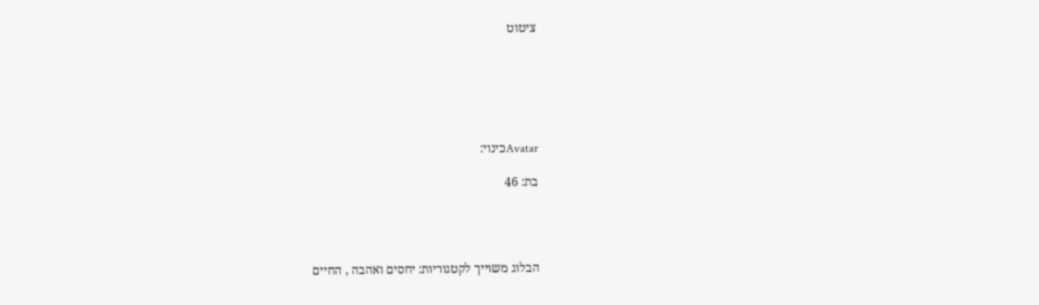ציטוט






Avatarכינוי:

בת: 46




הבלוג משוייך לקטגוריות: יחסים ואהבה , החיים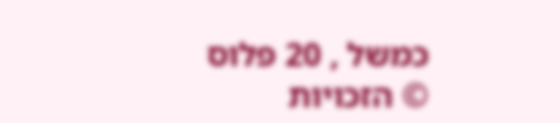כמשל , 20 פלוס
© הזכויות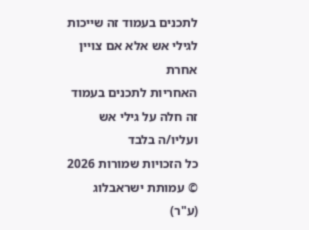לתכנים בעמוד זה שייכות לגילי אש אלא אם צויין אחרת
האחריות לתכנים בעמוד זה חלה על גילי אש ועליו/ה בלבד
כל הזכויות שמורות 2026 © עמותת ישראבלוג (ע"ר)